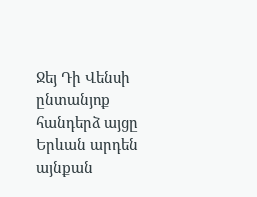Ջեյ Դի Վենսի ընտանյոք հանդերձ այցը Երևան արդեն այնքան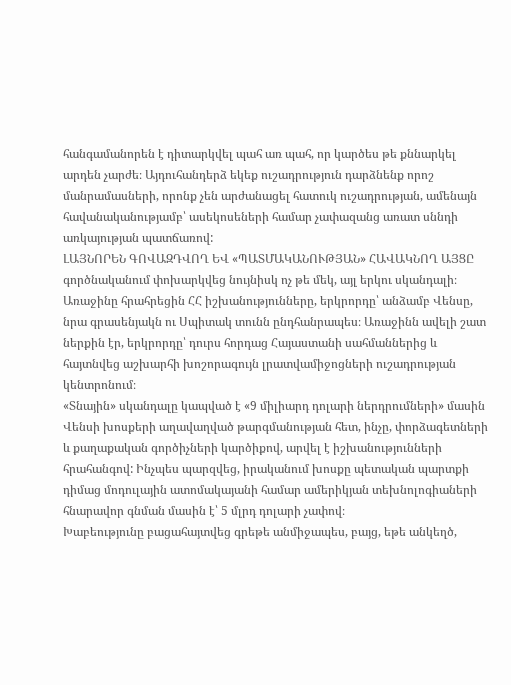հանգամանորեն է դիտարկվել պահ առ պահ, որ կարծես թե քննարկել արդեն չարժե։ Այդուհանդերձ եկեք ուշադրություն դարձնենք որոշ մանրամասների, որոնք չեն արժանացել հատուկ ուշադրության, ամենայն հավանականությամբ՝ ասեկոսեների համար չափազանց առատ սննդի առկայության պատճառով:
ԼԱՅՆՈՐԵՆ ԳՈՎԱԶԴՎՈՂ ԵՎ «ՊԱՏՄԱԿԱՆՈՒԹՅԱՆ» ՀԱՎԱԿՆՈՂ ԱՅՑԸ գործնականում փոխարկվեց նույնիսկ ոչ թե մեկ, այլ երկու սկանդալի։ Առաջինը հրահրեցին ՀՀ իշխանությունները, երկրորդը՝ անձամբ Վենսը, նրա գրասենյակն ու Սպիտակ տունն ընդհանրապես։ Առաջինն ավելի շատ ներքին էր, երկրորդը՝ դուրս հորդաց Հայաստանի սահմաններից և հայտնվեց աշխարհի խոշորագույն լրատվամիջոցների ուշադրության կենտրոնում։
«Տնային» սկանդալը կապված է «9 միլիարդ դոլարի ներդրումների» մասին Վենսի խոսքերի աղավաղված թարգմանության հետ, ինչը, փորձագետների և քաղաքական գործիչների կարծիքով, արվել է իշխանությունների հրահանգով: Ինչպես պարզվեց, իրականում խոսքը պետական պարտքի դիմաց մոդուլային ատոմակայանի համար ամերիկյան տեխնոլոգիաների հնարավոր գնման մասին է՝ 5 մլրդ դոլարի չափով։
Խաբեությունը բացահայտվեց գրեթե անմիջապես, բայց, եթե անկեղծ,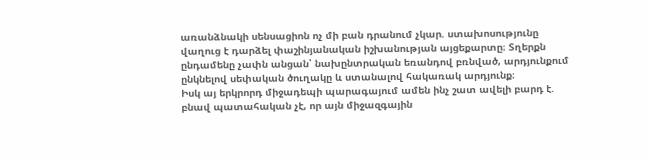առանձնակի սենսացիոն ոչ մի բան դրանում չկար. ստախոսությունը վաղուց է դարձել փաշինյանական իշխանության այցեքարտը։ Տղերքն ընդամենը չափն անցան՝ նախընտրական եռանդով բռնված, արդյունքում ընկնելով սեփական ծուղակը և ստանալով հակառակ արդյունք։
Իսկ այ երկրորդ միջադեպի պարագայում ամեն ինչ շատ ավելի բարդ է. բնավ պատահական չէ, որ այն միջազգային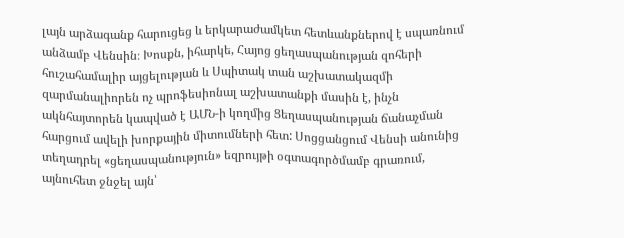լայն արձագանք հարուցեց և երկարաժամկետ հետևանքներով է սպառնում անձամբ Վենսին։ Խոսքն, իհարկե, Հայոց ցեղասպանության զոհերի հուշահամալիր այցելության և Սպիտակ տան աշխատակազմի զարմանալիորեն ոչ պրոֆեսիոնալ աշխատանքի մասին է, ինչն ակնհայտորեն կապված է ԱՄՆ-ի կողմից Ցեղասպանության ճանաչման հարցում ավելի խորքային միտումների հետ: Սոցցանցում Վենսի անունից տեղադրել «ցեղասպանություն» եզրույթի օգտագործմամբ գրառում, այնուհետ ջնջել այն՝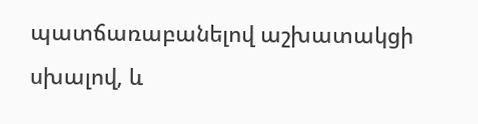պատճառաբանելով աշխատակցի սխալով, և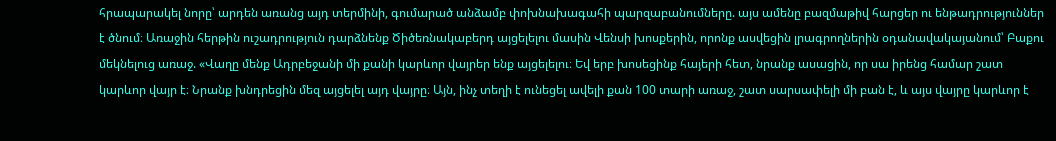հրապարակել նորը՝ արդեն առանց այդ տերմինի, գումարած անձամբ փոխնախագահի պարզաբանումները. այս ամենը բազմաթիվ հարցեր ու ենթադրություններ է ծնում։ Առաջին հերթին ուշադրություն դարձնենք Ծիծեռնակաբերդ այցելելու մասին Վենսի խոսքերին, որոնք ասվեցին լրագրողներին օդանավակայանում՝ Բաքու մեկնելուց առաջ. «Վաղը մենք Ադրբեջանի մի քանի կարևոր վայրեր ենք այցելելու։ Եվ երբ խոսեցինք հայերի հետ, նրանք ասացին, որ սա իրենց համար շատ կարևոր վայր է։ Նրանք խնդրեցին մեզ այցելել այդ վայրը։ Այն, ինչ տեղի է ունեցել ավելի քան 100 տարի առաջ, շատ սարսափելի մի բան է, և այս վայրը կարևոր է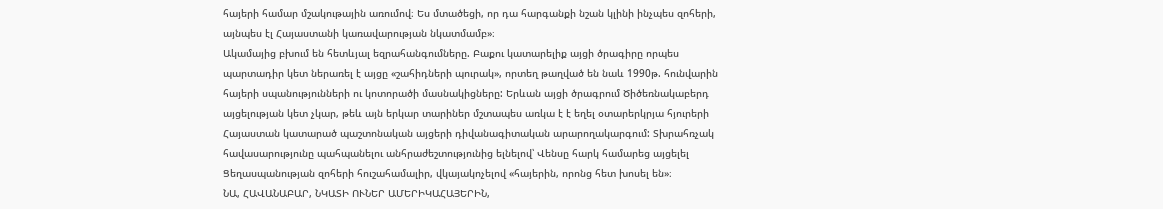հայերի համար մշակութային առումով։ Ես մտածեցի, որ դա հարգանքի նշան կլինի ինչպես զոհերի, այնպես էլ Հայաստանի կառավարության նկատմամբ»։
Ակամայից բխում են հետևյալ եզրահանգումները. Բաքու կատարելիք այցի ծրագիրը որպես պարտադիր կետ ներառել է այցը «շահիդների պուրակ», որտեղ թաղված են նաև 1990թ. հունվարին հայերի սպանությունների ու կոտորածի մասնակիցները: Երևան այցի ծրագրում Ծիծեռնակաբերդ այցելության կետ չկար, թեև այն երկար տարիներ մշտապես առկա է է եղել օտարերկրյա հյուրերի Հայաստան կատարած պաշտոնական այցերի դիվանագիտական արարողակարգում: Տխրահռչակ հավասարությունը պահպանելու անհրաժեշտությունից ելնելով՝ Վենսը հարկ համարեց այցելել Ցեղասպանության զոհերի հուշահամալիր, վկայակոչելով «հայերին, որոնց հետ խոսել են»։
ՆԱ, ՀԱՎԱՆԱԲԱՐ, ՆԿԱՏԻ ՈՒՆԵՐ ԱՄԵՐԻԿԱՀԱՅԵՐԻՆ,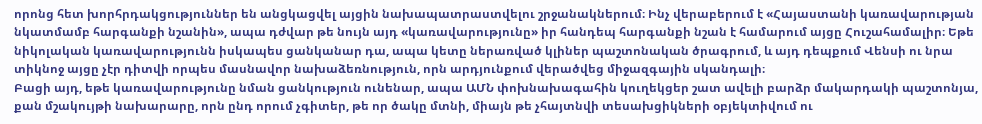որոնց հետ խորհրդակցություններ են անցկացվել այցին նախապատրաստվելու շրջանակներում։ Ինչ վերաբերում է «Հայաստանի կառավարության նկատմամբ հարգանքի նշանին», ապա դժվար թե նույն այդ «կառավարությունը» իր հանդեպ հարգանքի նշան է համարում այցը Հուշահամալիր։ Եթե նիկոլական կառավարությունն իսկապես ցանկանար դա, ապա կետը ներառված կլիներ պաշտոնական ծրագրում, և այդ դեպքում Վենսի ու նրա տիկնոջ այցը չէր դիտվի որպես մասնավոր նախաձեռնություն, որն արդյունքում վերածվեց միջազգային սկանդալի։
Բացի այդ, եթե կառավարությունը նման ցանկություն ունենար, ապա ԱՄՆ փոխնախագահին կուղեկցեր շատ ավելի բարձր մակարդակի պաշտոնյա, քան մշակույթի նախարարը, որն ընդ որում չգիտեր, թե որ ծակը մտնի, միայն թե չհայտնվի տեսախցիկների օբյեկտիվում ու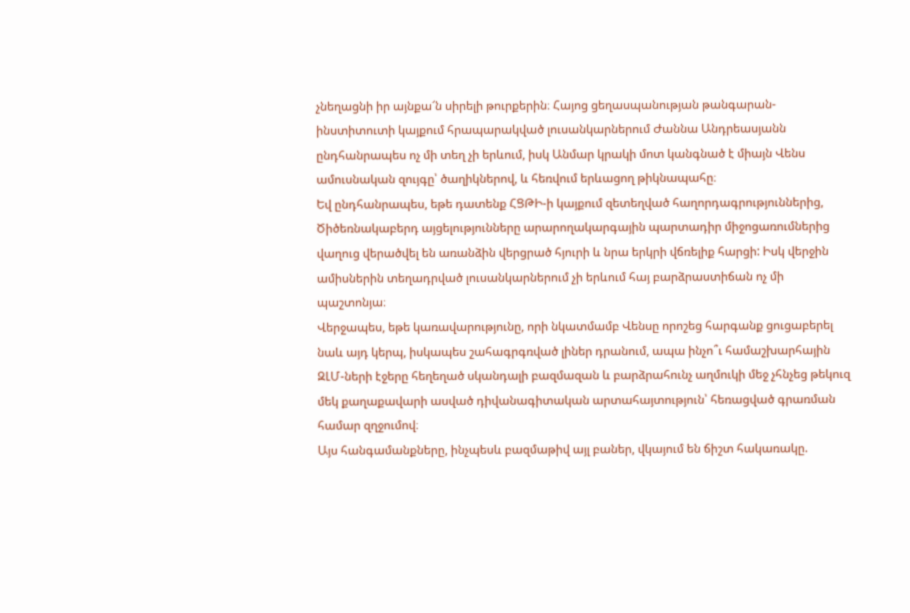չնեղացնի իր այնքա՜ն սիրելի թուրքերին։ Հայոց ցեղասպանության թանգարան-ինստիտուտի կայքում հրապարակված լուսանկարներում Ժաննա Անդրեասյանն ընդհանրապես ոչ մի տեղ չի երևում, իսկ Անմար կրակի մոտ կանգնած է միայն Վենս ամուսնական զույգը՝ ծաղիկներով, և հեռվում երևացող թիկնապահը։
Եվ ընդհանրապես, եթե դատենք ՀՑԹԻ-ի կայքում զետեղված հաղորդագրություններից, Ծիծեռնակաբերդ այցելությունները արարողակարգային պարտադիր միջոցառումներից վաղուց վերածվել են առանձին վերցրած հյուրի և նրա երկրի վճռելիք հարցի: Իսկ վերջին ամիսներին տեղադրված լուսանկարներում չի երևում հայ բարձրաստիճան ոչ մի պաշտոնյա։
Վերջապես, եթե կառավարությունը, որի նկատմամբ Վենսը որոշեց հարգանք ցուցաբերել նաև այդ կերպ, իսկապես շահագրգռված լիներ դրանում, ապա ինչո՞ւ համաշխարհային ԶԼՄ-ների էջերը հեղեղած սկանդալի բազմազան և բարձրահունչ աղմուկի մեջ չհնչեց թեկուզ մեկ քաղաքավարի ասված դիվանագիտական արտահայտություն՝ հեռացված գրառման համար զղջումով։
Այս հանգամանքները, ինչպեսև բազմաթիվ այլ բաներ, վկայում են ճիշտ հակառակը.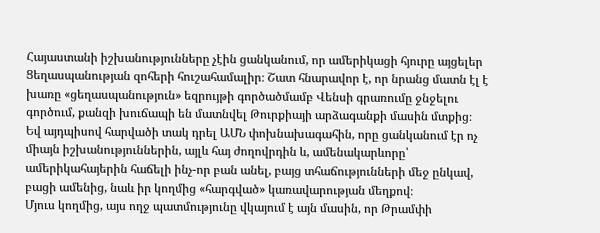Հայաստանի իշխանությունները չէին ցանկանում, որ ամերիկացի հյուրը այցելեր Ցեղասպանության զոհերի հուշահամալիր։ Շատ հնարավոր է, որ նրանց մատն էլ է խառը «ցեղասպանություն» եզրույթի գործածմամբ Վենսի գրառումը ջնջելու գործում, քանզի խուճապի են մատնվել Թուրքիայի արձագանքի մասին մտքից։ Եվ այդպիսով հարվածի տակ դրել ԱՄՆ փոխնախագահին, որը ցանկանում էր ոչ միայն իշխանություններին, այլև հայ ժողովրդին և, ամենակարևորը՝ ամերիկահայերին հաճելի ինչ-որ բան անել, բայց տհաճությունների մեջ ընկավ, բացի ամենից, նաև իր կողմից «հարգված» կառավարության մեղքով։
Մյուս կողմից, այս ողջ պատմությունը վկայում է այն մասին, որ Թրամփի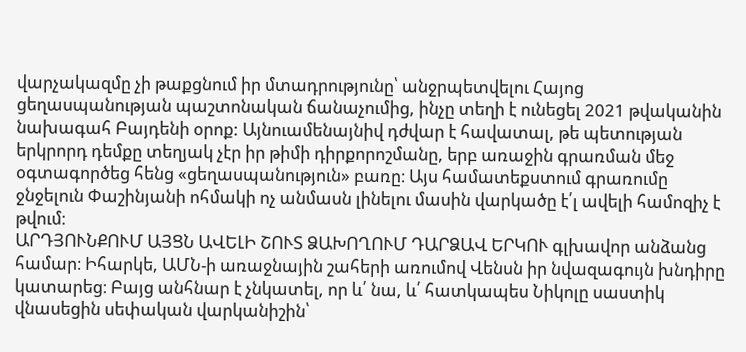վարչակազմը չի թաքցնում իր մտադրությունը՝ անջրպետվելու Հայոց ցեղասպանության պաշտոնական ճանաչումից, ինչը տեղի է ունեցել 2021 թվականին նախագահ Բայդենի օրոք: Այնուամենայնիվ դժվար է հավատալ, թե պետության երկրորդ դեմքը տեղյակ չէր իր թիմի դիրքորոշմանը, երբ առաջին գրառման մեջ օգտագործեց հենց «ցեղասպանություն» բառը։ Այս համատեքստում գրառումը ջնջելուն Փաշինյանի ոհմակի ոչ անմասն լինելու մասին վարկածը է՛լ ավելի համոզիչ է թվում։
ԱՐԴՅՈՒՆՔՈՒՄ ԱՅՑՆ ԱՎԵԼԻ ՇՈՒՏ ՁԱԽՈՂՈՒՄ ԴԱՐՁԱՎ ԵՐԿՈՒ գլխավոր անձանց համար։ Իհարկե, ԱՄՆ-ի առաջնային շահերի առումով Վենսն իր նվազագույն խնդիրը կատարեց։ Բայց անհնար է չնկատել, որ և՛ նա, և՛ հատկապես Նիկոլը սաստիկ վնասեցին սեփական վարկանիշին՝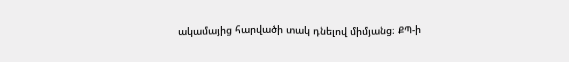ակամայից հարվածի տակ դնելով միմյանց։ ՔՊ-ի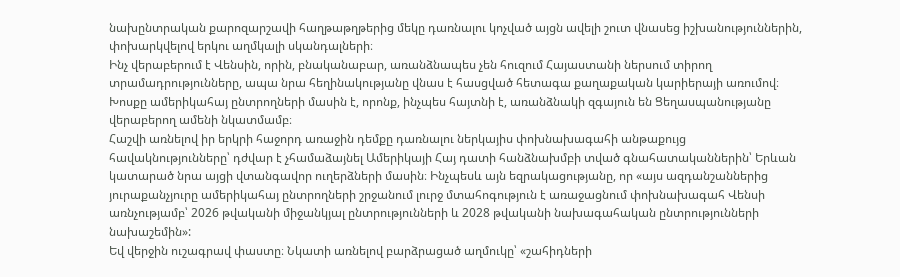նախընտրական քարոզարշավի հաղթաթղթերից մեկը դառնալու կոչված այցն ավելի շուտ վնասեց իշխանություններին, փոխարկվելով երկու աղմկալի սկանդալների։
Ինչ վերաբերում է Վենսին, որին, բնականաբար, առանձնապես չեն հուզում Հայաստանի ներսում տիրող տրամադրությունները, ապա նրա հեղինակությանը վնաս է հասցված հետագա քաղաքական կարիերայի առումով։ Խոսքը ամերիկահայ ընտրողների մասին է, որոնք, ինչպես հայտնի է, առանձնակի զգայուն են Ցեղասպանությանը վերաբերող ամենի նկատմամբ։
Հաշվի առնելով իր երկրի հաջորդ առաջին դեմքը դառնալու ներկայիս փոխնախագահի անթաքույց հավակնությունները՝ դժվար է չհամաձայնել Ամերիկայի Հայ դատի հանձնախմբի տված գնահատականներին՝ Երևան կատարած նրա այցի վտանգավոր ուղերձների մասին։ Ինչպեսև այն եզրակացությանը, որ «այս ազդանշաններից յուրաքանչյուրը ամերիկահայ ընտրողների շրջանում լուրջ մտահոգություն է առաջացնում փոխնախագահ Վենսի առնչությամբ՝ 2026 թվականի միջանկյալ ընտրությունների և 2028 թվականի նախագահական ընտրությունների նախաշեմին»:
Եվ վերջին ուշագրավ փաստը։ Նկատի առնելով բարձրացած աղմուկը՝ «շահիդների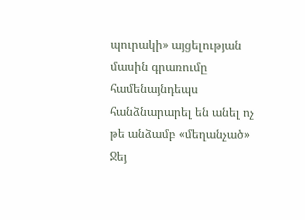պուրակի» այցելության մասին գրառումը համենայնդեպս հանձնարարել են անել ոչ թե անձամբ «մեղանչած» Ջեյ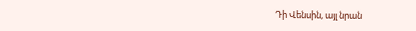Դի Վենսին, այլ նրան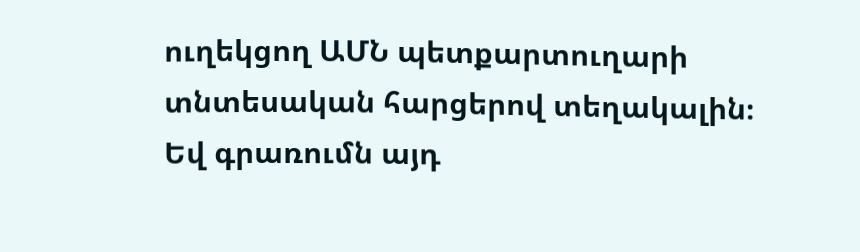ուղեկցող ԱՄՆ պետքարտուղարի տնտեսական հարցերով տեղակալին։ Եվ գրառումն այդ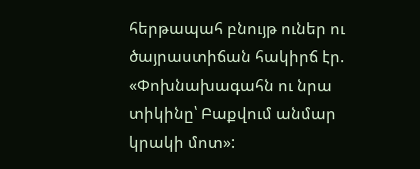հերթապահ բնույթ ուներ ու ծայրաստիճան հակիրճ էր. «Փոխնախագահն ու նրա տիկինը՝ Բաքվում անմար կրակի մոտ»: